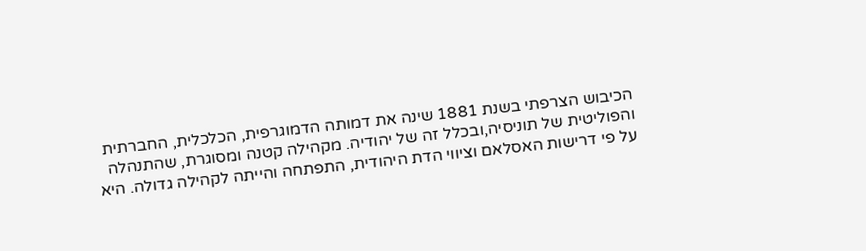הכיבוש הצרפתי בשנת 1881 שינה את דמותה הדמוגרפית, הכלכלית, החברתית והפוליטית של תוניסיה,ובכלל זה של יהודיה. מקהילה קטנה ומסוגרת, שהתנהלה על פי דרישות האסלאם וציווי הדת היהודית, התפתחה והייתה לקהילה גדולה. היא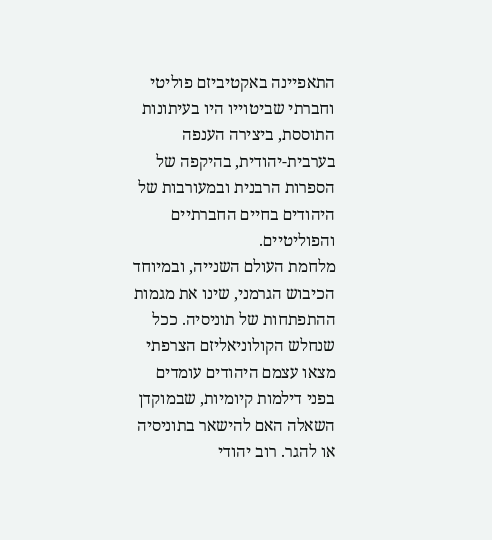התאפיינה באקטיביזם פוליטי וחברתי שביטוייו היו בעיתונות התוססת, ביצירה הענפה בערבית-יהודית, בהיקפה של הספרות הרבנית ובמעורבות של היהודים בחיים החברתיים והפוליטיים.
מלחמת העולם השנייה, ובמיוחד הכיבוש הגרמני, שינו את מגמות ההתפתחות של תוניסיה. ככל שנחלש הקולוניאליזם הצרפתי מצאו עצמם היהודים עומדים בפני דילמות קיומיות, שבמוקדן השאלה האם להישאר בתוניסיה או להגר. רוב יהודי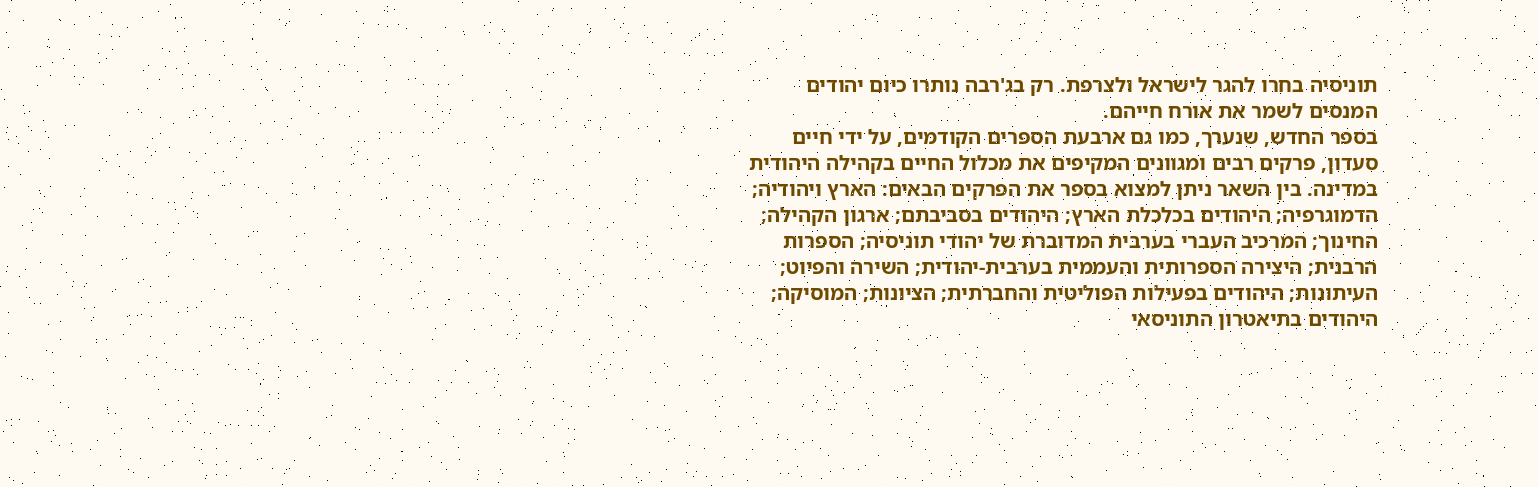תוניסיה בחרו להגר לישראל ולצרפת. רק בג'רבה נותרו כיום יהודים המנסים לשמר את אורח חייהם.
בספר החדש, שנערך, כמו גם ארבעת הספרים הקודמים, על ידי חיים סעדון, פרקים רבים ומגוונים המקיפים את מכלול החיים בקהילה היהודית במדינה. בין השאר ניתן למצוא בספר את הפרקים הבאים: הארץ ויהודיה; הדמוגרפיה; היהודים בכלכלת הארץ; היהודים בסביבתם; ארגון הקהילה; החינוך; המרכיב העברי בערבית המדוברת של יהודי תוניסיה; הספרות הרבנית; היצירה הספרותית והעממית בערבית-יהודית; השירה והפיוט; העיתונות; היהודים בפעילות הפוליטית והחברתית; הציונות; המוסיקה; היהודים בתיאטרון התוניסאי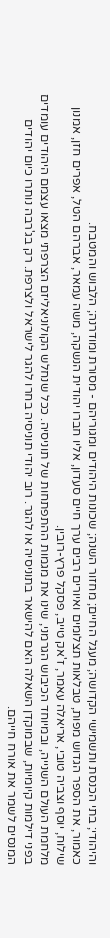והיהודי; בתי הכנסת ותשמישי הקדושה; מעגל החיים; מחזור השנה; שכונות היהודים ומגוריהם - מסורת ומודרנה; הלבוש והמטבח.
כאמור, את הספר הגדוש מפות, טבלאות תצלומים ואיורים רבים ערך חיים סעדון, אליו חברו יהודית הנשקה, משה עמאר, אברהם הטל, אפרים חזן, אמנון שילוח, יוסף וצביה טובי, אריאלה עאמר, ז'אק טייב, פסקל פרץ-רובין.
מלחמת העולם השנייה, ובמיוחד הכיבוש הגרמני, שינו את מגמות ההתפתחות של תוניסיה. ככל שנחלש הקולוניאליזם הצרפתי מצאו עצמם היהודים עומדים בפני דילמות קיומיות, שבמוקדן השאלה האם להישאר בתוניסיה או להגר. רוב יהודי תוניסיה בחרו להגר לישראל ולצרפת. רק בג'רבה נותרו כיום יהודים המנסים לשמר את אורח חייהם.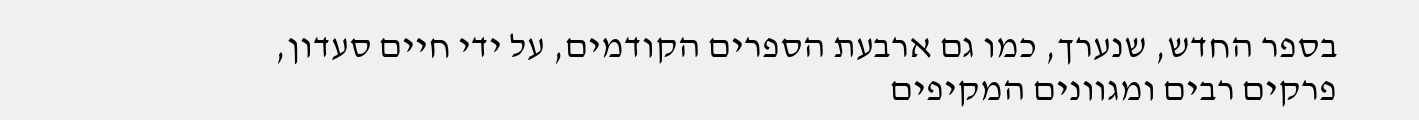בספר החדש, שנערך, כמו גם ארבעת הספרים הקודמים, על ידי חיים סעדון, פרקים רבים ומגוונים המקיפים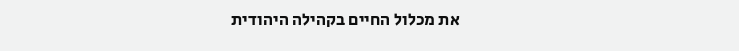את מכלול החיים בקהילה היהודית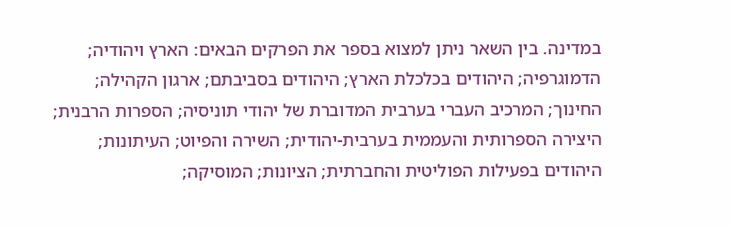במדינה. בין השאר ניתן למצוא בספר את הפרקים הבאים: הארץ ויהודיה; הדמוגרפיה; היהודים בכלכלת הארץ; היהודים בסביבתם; ארגון הקהילה; החינוך; המרכיב העברי בערבית המדוברת של יהודי תוניסיה; הספרות הרבנית; היצירה הספרותית והעממית בערבית-יהודית; השירה והפיוט; העיתונות; היהודים בפעילות הפוליטית והחברתית; הציונות; המוסיקה;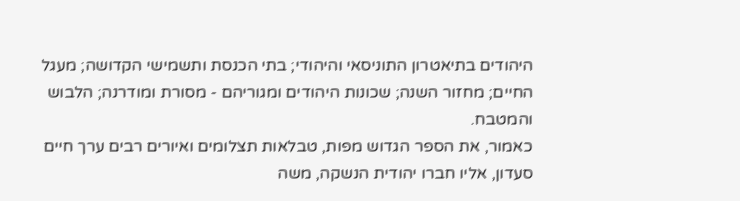היהודים בתיאטרון התוניסאי והיהודי; בתי הכנסת ותשמישי הקדושה; מעגל החיים; מחזור השנה; שכונות היהודים ומגוריהם - מסורת ומודרנה; הלבוש והמטבח.
כאמור, את הספר הגדוש מפות, טבלאות תצלומים ואיורים רבים ערך חיים סעדון, אליו חברו יהודית הנשקה, משה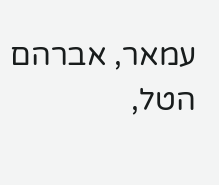עמאר, אברהם הטל,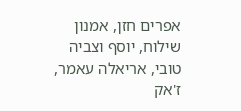אפרים חזן, אמנון שילוח, יוסף וצביה טובי, אריאלה עאמר, ז'אק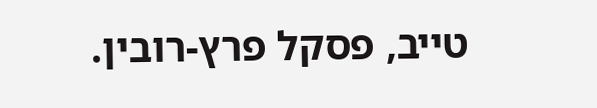טייב, פסקל פרץ-רובין.